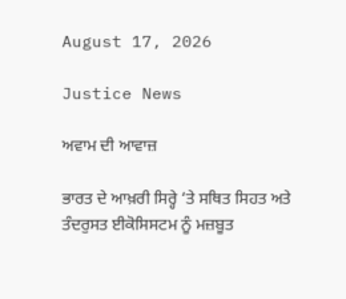August 17, 2026

Justice News

ਅਵਾਮ ਦੀ ਆਵਾਜ਼

ਭਾਰਤ ਦੇ ਆਖ਼ਰੀ ਸਿਰ੍ਹੇ ‘ਤੇ ਸਥਿਤ ਸਿਹਤ ਅਤੇ ਤੰਦਰੁਸਤ ਈਕੋਸਿਸਟਮ ਨੂੰ ਮਜ਼ਬੂਤ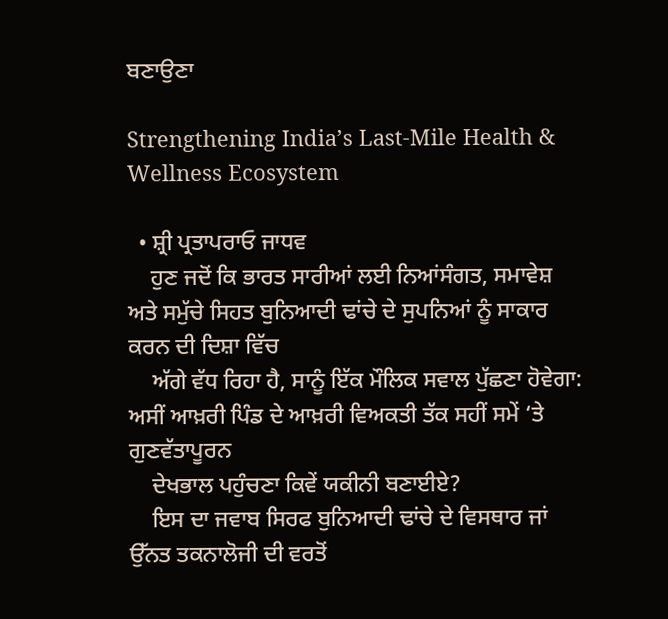ਬਣਾਉਣਾ

Strengthening India’s Last-Mile Health & Wellness Ecosystem

  • ਸ਼੍ਰੀ ਪ੍ਰਤਾਪਰਾਓ ਜਾਧਵ
    ਹੁਣ ਜਦੋਂ ਕਿ ਭਾਰਤ ਸਾਰੀਆਂ ਲਈ ਨਿਆਂਸੰਗਤ, ਸਮਾਵੇਸ਼ ਅਤੇ ਸਮੁੱਚੇ ਸਿਹਤ ਬੁਨਿਆਦੀ ਢਾਂਚੇ ਦੇ ਸੁਪਨਿਆਂ ਨੂੰ ਸਾਕਾਰ ਕਰਨ ਦੀ ਦਿਸ਼ਾ ਵਿੱਚ
    ਅੱਗੇ ਵੱਧ ਰਿਹਾ ਹੈ, ਸਾਨੂੰ ਇੱਕ ਮੌਲਿਕ ਸਵਾਲ ਪੁੱਛਣਾ ਹੋਵੇਗਾ: ਅਸੀਂ ਆਖ਼ਰੀ ਪਿੰਡ ਦੇ ਆਖ਼ਰੀ ਵਿਅਕਤੀ ਤੱਕ ਸਹੀਂ ਸਮੇਂ ‘ਤੇ ਗੁਣਵੱਤਾਪੂਰਨ
    ਦੇਖਭਾਲ ਪਹੁੰਚਣਾ ਕਿਵੇਂ ਯਕੀਨੀ ਬਣਾਈਏ?
    ਇਸ ਦਾ ਜਵਾਬ ਸਿਰਫ ਬੁਨਿਆਦੀ ਢਾਂਚੇ ਦੇ ਵਿਸਥਾਰ ਜਾਂ ਉੱਨਤ ਤਕਨਾਲੋਜੀ ਦੀ ਵਰਤੋਂ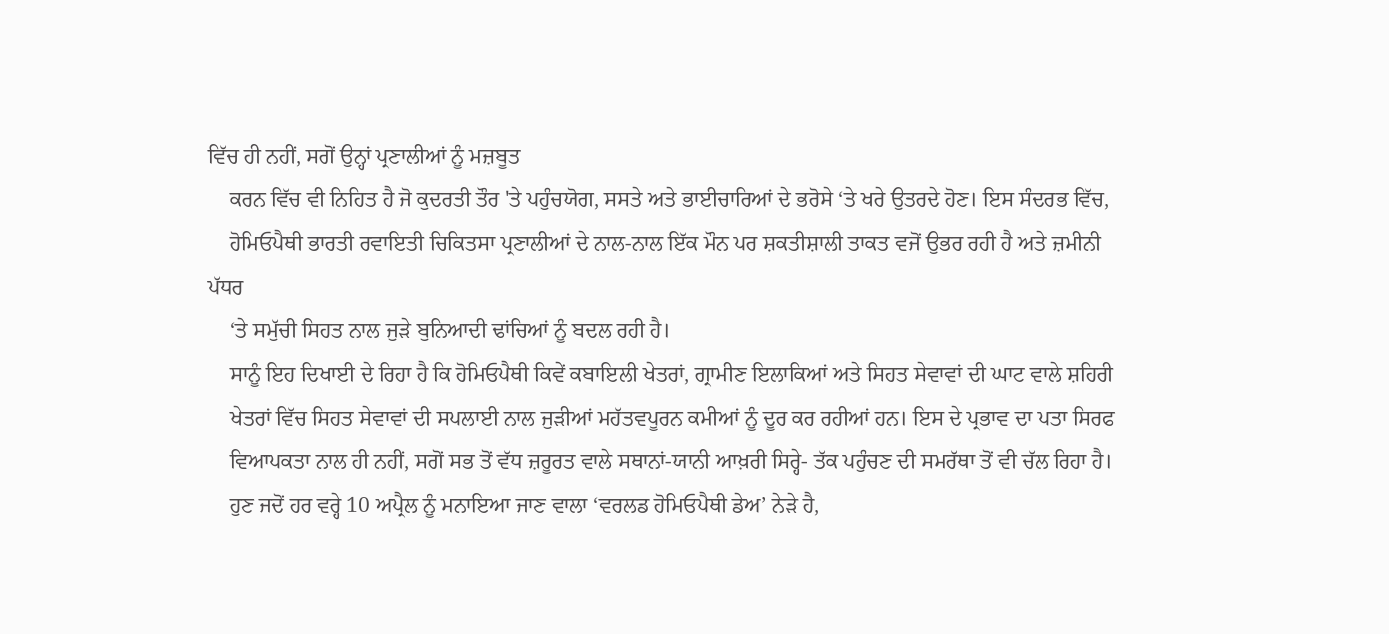ਵਿੱਚ ਹੀ ਨਹੀਂ, ਸਗੋਂ ਉਨ੍ਹਾਂ ਪ੍ਰਣਾਲੀਆਂ ਨੂੰ ਮਜ਼ਬੂਤ
    ਕਰਨ ਵਿੱਚ ਵੀ ਨਿਹਿਤ ਹੈ ਜੋ ਕੁਦਰਤੀ ਤੌਰ 'ਤੇ ਪਹੁੰਚਯੋਗ, ਸਸਤੇ ਅਤੇ ਭਾਈਚਾਰਿਆਂ ਦੇ ਭਰੋਸੇ ‘ਤੇ ਖਰੇ ਉਤਰਦੇ ਹੋਣ। ਇਸ ਸੰਦਰਭ ਵਿੱਚ,
    ਹੋਮਿਓਪੈਥੀ ਭਾਰਤੀ ਰਵਾਇਤੀ ਚਿਕਿਤਸਾ ਪ੍ਰਣਾਲੀਆਂ ਦੇ ਨਾਲ-ਨਾਲ ਇੱਕ ਮੌਨ ਪਰ ਸ਼ਕਤੀਸ਼ਾਲੀ ਤਾਕਤ ਵਜੋਂ ਉਭਰ ਰਹੀ ਹੈ ਅਤੇ ਜ਼ਮੀਨੀ ਪੱਧਰ
    ‘ਤੇ ਸਮੁੱਚੀ ਸਿਹਤ ਨਾਲ ਜੁੜੇ ਬੁਨਿਆਦੀ ਢਾਂਚਿਆਂ ਨੂੰ ਬਦਲ ਰਹੀ ਹੈ।
    ਸਾਨੂੰ ਇਹ ਦਿਖਾਈ ਦੇ ਰਿਹਾ ਹੈ ਕਿ ਹੋਮਿਓਪੈਥੀ ਕਿਵੇਂ ਕਬਾਇਲੀ ਖੇਤਰਾਂ, ਗ੍ਰਾਮੀਣ ਇਲਾਕਿਆਂ ਅਤੇ ਸਿਹਤ ਸੇਵਾਵਾਂ ਦੀ ਘਾਟ ਵਾਲੇ ਸ਼ਹਿਰੀ
    ਖੇਤਰਾਂ ਵਿੱਚ ਸਿਹਤ ਸੇਵਾਵਾਂ ਦੀ ਸਪਲਾਈ ਨਾਲ ਜੁੜੀਆਂ ਮਹੱਤਵਪੂਰਨ ਕਮੀਆਂ ਨੂੰ ਦੂਰ ਕਰ ਰਹੀਆਂ ਹਨ। ਇਸ ਦੇ ਪ੍ਰਭਾਵ ਦਾ ਪਤਾ ਸਿਰਫ
    ਵਿਆਪਕਤਾ ਨਾਲ ਹੀ ਨਹੀਂ, ਸਗੋਂ ਸਭ ਤੋਂ ਵੱਧ ਜ਼ਰੂਰਤ ਵਾਲੇ ਸਥਾਨਾਂ-ਯਾਨੀ ਆਖ਼ਰੀ ਸਿਰ੍ਹੇ- ਤੱਕ ਪਹੁੰਚਣ ਦੀ ਸਮਰੱਥਾ ਤੋਂ ਵੀ ਚੱਲ ਰਿਹਾ ਹੈ।
    ਹੁਣ ਜਦੋਂ ਹਰ ਵਰ੍ਹੇ 10 ਅਪ੍ਰੈਲ ਨੂੰ ਮਨਾਇਆ ਜਾਣ ਵਾਲਾ ‘ਵਰਲਡ ਹੋਮਿਓਪੈਥੀ ਡੇਅ’ ਨੇੜੇ ਹੈ,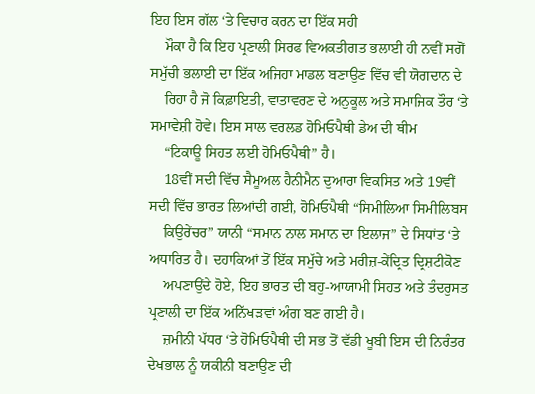ਇਹ ਇਸ ਗੱਲ ‘ਤੇ ਵਿਚਾਰ ਕਰਨ ਦਾ ਇੱਕ ਸਹੀ
    ਮੌਕਾ ਹੈ ਕਿ ਇਹ ਪ੍ਰਣਾਲੀ ਸਿਰਫ ਵਿਅਕਤੀਗਤ ਭਲਾਈ ਹੀ ਨਵੀਂ ਸਗੋਂ ਸਮੁੱਚੀ ਭਲਾਈ ਦਾ ਇੱਕ ਅਜਿਹਾ ਮਾਡਲ ਬਣਾਉਣ ਵਿੱਚ ਵੀ ਯੋਗਦਾਨ ਦੇ
    ਰਿਹਾ ਹੈ ਜੋ ਕਿਫ਼ਾਇਤੀ, ਵਾਤਾਵਰਣ ਦੇ ਅਨੁਕੂਲ ਅਤੇ ਸਮਾਜਿਕ ਤੌਰ ‘ਤੇ ਸਮਾਵੇਸ਼ੀ ਹੋਵੇ। ਇਸ ਸਾਲ ਵਰਲਡ ਹੋਮਿਓਪੈਥੀ ਡੇਅ ਦੀ ਥੀਮ
    “ਟਿਕਾਊ ਸਿਹਤ ਲਈ ਹੋਮਿਓਪੈਥੀ” ਹੈ।
    18ਵੀਂ ਸਦੀ ਵਿੱਚ ਸੈਮੂਅਲ ਹੈਨੀਮੈਨ ਦੁਆਰਾ ਵਿਕਸਿਤ ਅਤੇ 19ਵੀਂ ਸਦੀ ਵਿੱਚ ਭਾਰਤ ਲਿਆਂਦੀ ਗਈ, ਹੋਮਿਓਪੈਥੀ “ਸਿਮੀਲਿਆ ਸਿਮੀਲਿਬਸ
    ਕਿਉਰੇਂਚਰ” ਯਾਨੀ “ਸਮਾਨ ਨਾਲ ਸਮਾਨ ਦਾ ਇਲਾਜ” ਦੇ ਸਿਧਾਂਤ ‘ਤੇ ਅਧਾਰਿਤ ਹੈ। ਦਹਾਕਿਆਂ ਤੋਂ ਇੱਕ ਸਮੁੱਚੇ ਅਤੇ ਮਰੀਜ਼-ਕੇਂਦ੍ਰਿਤ ਦ੍ਰਿਸ਼ਟੀਕੋਣ
    ਅਪਣਾਉਂਦੇ ਹੋਏ, ਇਹ ਭਾਰਤ ਦੀ ਬਹੁ-ਆਯਾਮੀ ਸਿਹਤ ਅਤੇ ਤੰਦਰੁਸਤ ਪ੍ਰਣਾਲੀ ਦਾ ਇੱਕ ਅਨਿੱਖੜਵਾਂ ਅੰਗ ਬਣ ਗਈ ਹੈ।
    ਜ਼ਮੀਨੀ ਪੱਧਰ ‘ਤੇ ਹੋਮਿਓਪੈਥੀ ਦੀ ਸਭ ਤੋਂ ਵੱਡੀ ਖੂਬੀ ਇਸ ਦੀ ਨਿਰੰਤਰ ਦੇਖਭਾਲ ਨੂੰ ਯਕੀਨੀ ਬਣਾਉਣ ਦੀ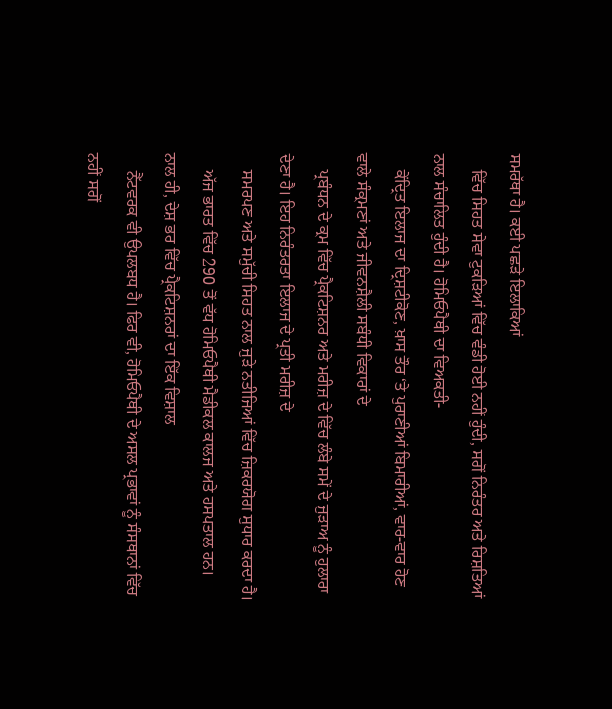ਸਮਰੱਥਾ ਹੈ। ਕਈ ਪਛੜੇ ਇਲਾਕਿਆਂ
    ਵਿੱਚ ਸਿਹਤ ਸੇਵਾ ਟੁਕੜਿਆਂ ਵਿੱਚ ਵੰਡੀ ਹੋਈ ਨਹੀਂ ਹੁੰਦੀ, ਸਗੋਂ ਨਿਰੰਤਰ ਅਤੇ ਰਿਸ਼ਤਿਆਂ ਨਾਲ ਸੰਚਾਲਿਤ ਹੁੰਦੀ ਹੈ। ਹੋਮਿਓਪੈਥੀ ਦਾ ਵਿਅਕਤੀ-
    ਕੇਂਦ੍ਰਿਤ ਇਲਾਜ ਦਾ ਦ੍ਰਿਸ਼ਟੀਕੋਣ, ਖ਼ਾਸ ਤੌਰ ‘ਤੇ ਪੁਰਾਣੀਆਂ ਬਿਮਾਰੀਆਂ, ਵਾਰ-ਵਾਰ ਹੋਣ ਵਾਲੇ ਸੰਕ੍ਰਮਣਾਂ ਅਤੇ ਜੀਵਨਸ਼ੈਲੀ ਸਬੰਧੀ ਵਿਕਾਰਾਂ ਦੇ
    ਪ੍ਰਬੰਧਨ ਦੇ ਕ੍ਰਮ ਵਿੱਚ ਪ੍ਰੈਕਟਿਸ਼ਨਰ ਅਤੇ ਮਰੀਜ਼ ਦੇ ਵਿੱਚ ਲੰਬੇ ਸਮੇਂ ਦੇ ਜੁੜਾਅ ਨੂੰ ਹੁਲਾਰਾ ਦੇਣਾ ਹੈ। ਇਹ ਨਿਰੰਤਰਤਾ ਇਲਾਜ ਦੇ ਪ੍ਰਤੀ ਮਰੀਜ਼ ਦੇ
    ਸਮਰਪਣ ਅਤੇ ਸਮੁੱਚੀ ਸਿਹਤ ਨਾਲ ਜੁੜੇ ਨਤੀਜਿਆਂ ਵਿੱਚ ਜ਼ਿਕਰਯੋਗ ਸੁਧਾਰ ਕਰਦਾ ਹੈ।
    ਅੱਜ ਭਾਰਤ ਵਿੱਚ 290 ਤੋਂ ਵੱਧ ਹੋਮਿਓਪੈਥੀ ਮੈਡੀਕਲ ਕਾਲਜ ਅਤੇ ਹਸਪਤਾਲ ਹਨ। ਨਾਲ ਹੀ, ਦੇਸ਼ ਭਰ ਵਿੱਚ ਪ੍ਰੈਕਟਿਸ਼ਨਰਾਂ ਦਾ ਇੱਕ ਵਿਸ਼ਾਲ
    ਨੈੱਟਵਰਕ ਵੀ ਉਪਲਬਧ ਹੈ। ਫਿਰ ਵੀ, ਹੋਮਿਓਪੈਥੀ ਦੇ ਅਸਲ ਪ੍ਰਭਾਵਾਂ ਨੂੰ ਸੰਸਥਾਨਾਂ ਵਿੱਚ ਨਹੀਂ ਸਗੋਂ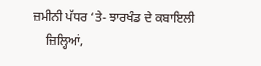ਜ਼ਮੀਨੀ ਪੱਧਰ ‘ਤੇ- ਝਾਰਖੰਡ ਦੇ ਕਬਾਇਲੀ
    ਜ਼ਿਲ੍ਹਿਆਂ,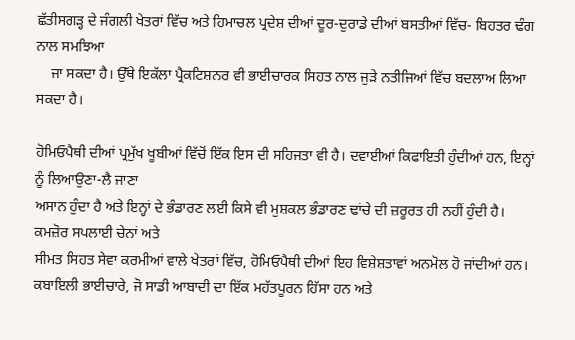ਛੱਤੀਸਗੜ੍ਹ ਦੇ ਜੰਗਲੀ ਖੇਤਰਾਂ ਵਿੱਚ ਅਤੇ ਹਿਮਾਚਲ ਪ੍ਰਦੇਸ਼ ਦੀਆਂ ਦੂਰ-ਦੁਰਾਡੇ ਦੀਆਂ ਬਸਤੀਆਂ ਵਿੱਚ- ਬਿਹਤਰ ਢੰਗ ਨਾਲ ਸਮਝਿਆ
    ਜਾ ਸਕਦਾ ਹੈ। ਉੱਥੇ ਇਕੱਲਾ ਪ੍ਰੈਕਟਿਸ਼ਨਰ ਵੀ ਭਾਈਚਾਰਕ ਸਿਹਤ ਨਾਲ ਜੁੜੇ ਨਤੀਜਿਆਂ ਵਿੱਚ ਬਦਲਾਅ ਲਿਆ ਸਕਦਾ ਹੈ।

ਹੋਮਿਓਪੈਥੀ ਦੀਆਂ ਪ੍ਰਮੁੱਖ ਖੂਬੀਆਂ ਵਿੱਚੋਂ ਇੱਕ ਇਸ ਦੀ ਸਹਿਜਤਾ ਵੀ ਹੈ। ਦਵਾਈਆਂ ਕਿਫਾਇਤੀ ਹੁੰਦੀਆਂ ਹਨ, ਇਨ੍ਹਾਂ ਨੂੰ ਲਿਆਉਣਾ-ਲੈ ਜਾਣਾ
ਅਸਾਨ ਹੁੰਦਾ ਹੈ ਅਤੇ ਇਨ੍ਹਾਂ ਦੇ ਭੰਡਾਰਣ ਲਈ ਕਿਸੇ ਵੀ ਮੁਸ਼ਕਲ ਭੰਡਾਰਣ ਢਾਂਚੇ ਦੀ ਜ਼ਰੂਰਤ ਹੀ ਨਹੀਂ ਹੁੰਦੀ ਹੈ। ਕਮਜ਼ੋਰ ਸਪਲਾਈ ਚੇਨਾਂ ਅਤੇ
ਸੀਮਤ ਸਿਹਤ ਸੇਵਾ ਕਰਮੀਆਂ ਵਾਲੇ ਖੇਤਰਾਂ ਵਿੱਚ, ਹੋਮਿਓਪੈਥੀ ਦੀਆਂ ਇਹ ਵਿਸ਼ੇਸ਼ਤਾਵਾਂ ਅਨਮੋਲ ਹੋ ਜਾਂਦੀਆਂ ਹਨ।
ਕਬਾਇਲੀ ਭਾਈਚਾਰੇ, ਜੋ ਸਾਡੀ ਆਬਾਦੀ ਦਾ ਇੱਕ ਮਹੱਤਪੂਰਨ ਹਿੱਸਾ ਹਨ ਅਤੇ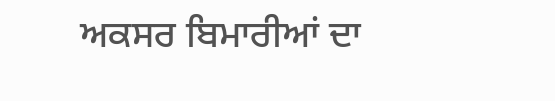ਅਕਸਰ ਬਿਮਾਰੀਆਂ ਦਾ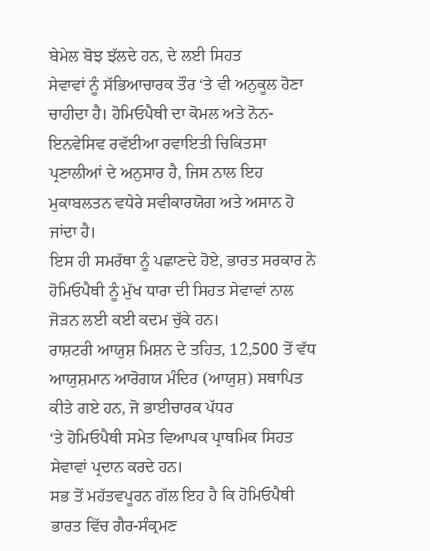ਬੇਮੇਲ ਬੋਝ ਝੱਲਦੇ ਹਨ, ਦੇ ਲਈ ਸਿਹਤ
ਸੇਵਾਵਾਂ ਨੂੰ ਸੱਭਿਆਚਾਰਕ ਤੌਰ ‘ਤੇ ਵੀ ਅਨੁਕੂਲ ਹੋਣਾ ਚਾਹੀਦਾ ਹੈ। ਹੋਮਿਓਪੈਥੀ ਦਾ ਕੋਮਲ ਅਤੇ ਨੋਨ-ਇਨਵੇਸਿਵ ਰਵੱਈਆ ਰਵਾਇਤੀ ਚਿਕਿਤਸਾ
ਪ੍ਰਣਾਲੀਆਂ ਦੇ ਅਨੁਸਾਰ ਹੈ, ਜਿਸ ਨਾਲ ਇਹ ਮੁਕਾਬਲਤਨ ਵਧੇਰੇ ਸਵੀਕਾਰਯੋਗ ਅਤੇ ਅਸਾਨ ਹੋ ਜਾਂਦਾ ਹੈ।
ਇਸ ਹੀ ਸਮਰੱਥਾ ਨੂੰ ਪਛਾਣਦੇ ਹੋਏ, ਭਾਰਤ ਸਰਕਾਰ ਨੇ ਹੋਮਿਓਪੈਥੀ ਨੂੰ ਮੁੱਖ ਧਾਰਾ ਦੀ ਸਿਹਤ ਸੇਵਾਵਾਂ ਨਾਲ ਜੋੜਨ ਲਈ ਕਈ ਕਦਮ ਚੁੱਕੇ ਹਨ।
ਰਾਸ਼ਟਰੀ ਆਯੁਸ਼ ਮਿਸ਼ਨ ਦੇ ਤਹਿਤ, 12,500 ਤੋਂ ਵੱਧ ਆਯੁਸ਼ਮਾਨ ਆਰੋਗਯ ਮੰਦਿਰ (ਆਯੁਸ਼) ਸਥਾਪਿਤ ਕੀਤੇ ਗਏ ਹਨ, ਜੋ ਭਾਈਚਾਰਕ ਪੱਧਰ
‘ਤੇ ਹੋਮਿਓਪੈਥੀ ਸਮੇਤ ਵਿਆਪਕ ਪ੍ਰਾਥਮਿਕ ਸਿਹਤ ਸੇਵਾਵਾਂ ਪ੍ਰਦਾਨ ਕਰਦੇ ਹਨ।
ਸਭ ਤੋਂ ਮਹੱਤਵਪੂਰਨ ਗੱਲ ਇਹ ਹੈ ਕਿ ਹੋਮਿਓਪੈਥੀ ਭਾਰਤ ਵਿੱਚ ਗੈਰ-ਸੰਕ੍ਰਮਣ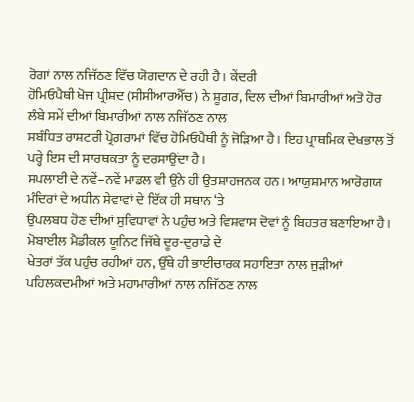ਰੋਗਾਂ ਨਾਲ ਨਜਿੱਠਣ ਵਿੱਚ ਯੋਗਦਾਨ ਦੇ ਰਹੀ ਹੈ। ਕੇਂਦਰੀ
ਹੋਮਿਓਪੈਥੀ ਖੋਜ ਪ੍ਰੀਸ਼ਦ (ਸੀਸੀਆਰਐੱਚ) ਨੇ ਸ਼ੂਗਰ, ਦਿਲ ਦੀਆਂ ਬਿਮਾਰੀਆਂ ਅਤੋ ਹੋਰ ਲੰਬੇ ਸਮੇਂ ਦੀਆਂ ਬਿਮਾਰੀਆਂ ਨਾਲ ਨਜਿੱਠਣ ਨਾਲ
ਸਬੰਧਿਤ ਰਾਸ਼ਟਰੀ ਪ੍ਰੋਗਰਾਮਾਂ ਵਿੱਚ ਹੋਮਿਓਪੈਥੀ ਨੂੰ ਜੋੜਿਆ ਹੈ। ਇਹ ਪ੍ਰਾਥਮਿਕ ਦੇਖਭਾਲ ਤੋਂ ਪਰ੍ਹੇ ਇਸ ਦੀ ਸਾਰਥਕਤਾ ਨੂੰ ਦਰਸਾਉਂਦਾ ਹੈ।
ਸਪਲਾਈ ਦੇ ਨਵੇਂ–ਨਵੇਂ ਮਾਡਲ ਵੀ ਉਂਨੇ ਹੀ ਉਤਸ਼ਾਹਜਨਕ ਹਨ। ਆਯੁਸ਼ਮਾਨ ਆਰੋਗਯ ਮੰਦਿਰਾਂ ਦੇ ਅਧੀਨ ਸੇਵਾਵਾਂ ਦੇ ਇੱਕ ਹੀ ਸਥਾਨ ‘ਤੇ
ਉਪਲਬਧ ਹੋਣ ਦੀਆਂ ਸੁਵਿਧਾਵਾਂ ਨੇ ਪਹੁੰਚ ਅਤੇ ਵਿਸ਼ਵਾਸ ਦੋਵਾਂ ਨੂੰ ਬਿਹਤਰ ਬਣਾਇਆ ਹੈ। ਮੋਬਾਈਲ ਮੈਡੀਕਲ ਯੂਨਿਟ ਜਿੱਥੇ ਦੂਰ-ਦੁਰਾਡੇ ਦੇ
ਖੇਤਰਾਂ ਤੱਕ ਪਹੁੰਚ ਰਹੀਆਂ ਹਨ, ਉੱਥੇ ਹੀ ਭਾਈਚਾਰਕ ਸਹਾਇਤਾ ਨਾਲ ਜੁੜੀਆਂ ਪਹਿਲਕਦਮੀਆਂ ਅਤੇ ਮਹਾਮਾਰੀਆਂ ਨਾਲ ਨਜਿੱਠਣ ਨਾਲ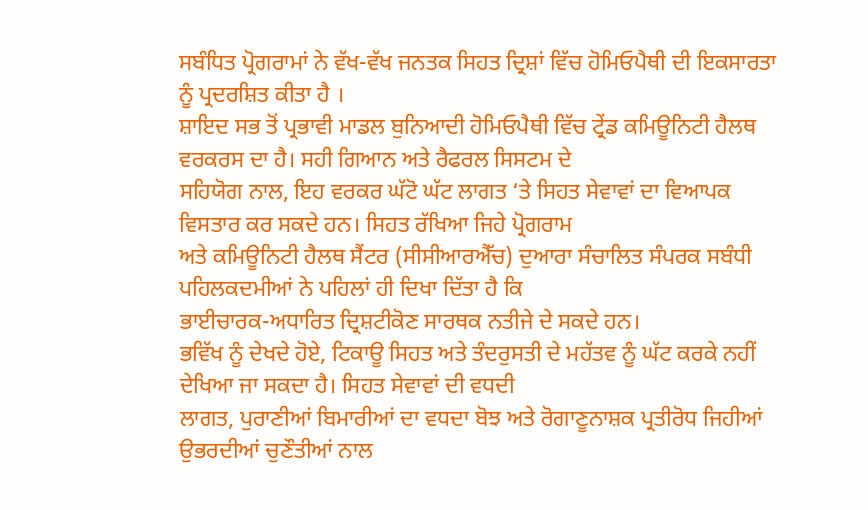ਸਬੰਧਿਤ ਪ੍ਰੋਗਰਾਮਾਂ ਨੇ ਵੱਖ-ਵੱਖ ਜਨਤਕ ਸਿਹਤ ਦ੍ਰਿਸ਼ਾਂ ਵਿੱਚ ਹੋਮਿਓਪੈਥੀ ਦੀ ਇਕਸਾਰਤਾ ਨੂੰ ਪ੍ਰਦਰਸ਼ਿਤ ਕੀਤਾ ਹੈ ।
ਸ਼ਾਇਦ ਸਭ ਤੋਂ ਪ੍ਰਭਾਵੀ ਮਾਡਲ ਬੁਨਿਆਦੀ ਹੋਮਿਓਪੈਥੀ ਵਿੱਚ ਟ੍ਰੇਂਡ ਕਮਿਊਨਿਟੀ ਹੈਲਥ ਵਰਕਰਸ ਦਾ ਹੈ। ਸਹੀ ਗਿਆਨ ਅਤੇ ਰੈਫਰਲ ਸਿਸਟਮ ਦੇ
ਸਹਿਯੋਗ ਨਾਲ, ਇਹ ਵਰਕਰ ਘੱਟੋ ਘੱਟ ਲਾਗਤ ‘ਤੇ ਸਿਹਤ ਸੇਵਾਵਾਂ ਦਾ ਵਿਆਪਕ ਵਿਸਤਾਰ ਕਰ ਸਕਦੇ ਹਨ। ਸਿਹਤ ਰੱਖਿਆ ਜਿਹੇ ਪ੍ਰੋਗਰਾਮ
ਅਤੇ ਕਮਿਊਨਿਟੀ ਹੈਲਥ ਸੈਂਟਰ (ਸੀਸੀਆਰਐੱਚ) ਦੁਆਰਾ ਸੰਚਾਲਿਤ ਸੰਪਰਕ ਸਬੰਧੀ ਪਹਿਲਕਦਮੀਆਂ ਨੇ ਪਹਿਲਾਂ ਹੀ ਦਿਖਾ ਦਿੱਤਾ ਹੈ ਕਿ
ਭਾਈਚਾਰਕ-ਅਧਾਰਿਤ ਦ੍ਰਿਸ਼ਟੀਕੋਣ ਸਾਰਥਕ ਨਤੀਜੇ ਦੇ ਸਕਦੇ ਹਨ।
ਭਵਿੱਖ ਨੂੰ ਦੇਖਦੇ ਹੋਏ, ਟਿਕਾਊ ਸਿਹਤ ਅਤੇ ਤੰਦਰੁਸਤੀ ਦੇ ਮਹੱਤਵ ਨੂੰ ਘੱਟ ਕਰਕੇ ਨਹੀਂ ਦੇਖਿਆ ਜਾ ਸਕਦਾ ਹੈ। ਸਿਹਤ ਸੇਵਾਵਾਂ ਦੀ ਵਧਦੀ
ਲਾਗਤ, ਪੁਰਾਣੀਆਂ ਬਿਮਾਰੀਆਂ ਦਾ ਵਧਦਾ ਬੋਝ ਅਤੇ ਰੋਗਾਣੂਨਾਸ਼ਕ ਪ੍ਰਤੀਰੋਧ ਜਿਹੀਆਂ ਉਭਰਦੀਆਂ ਚੁਣੌਤੀਆਂ ਨਾਲ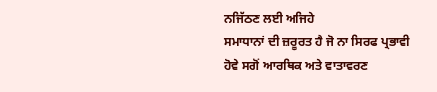ਨਜਿੱਠਣ ਲਈ ਅਜਿਹੇ
ਸਮਾਧਾਨਾਂ ਦੀ ਜ਼ਰੂਰਤ ਹੈ ਜੋ ਨਾ ਸਿਰਫ ਪ੍ਰਭਾਵੀ ਹੋਵੇ ਸਗੋਂ ਆਰਥਿਕ ਅਤੇ ਵਾਤਾਵਰਣ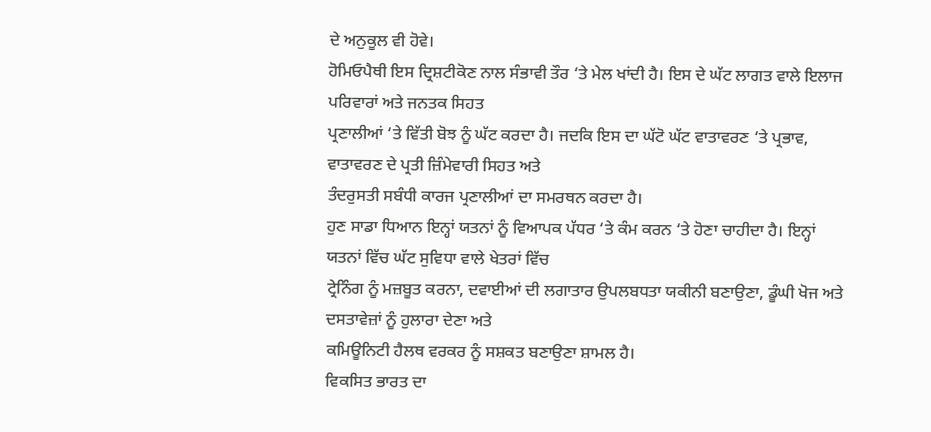ਦੇ ਅਨੁਕੂਲ ਵੀ ਹੋਵੇ।
ਹੋਮਿਓਪੈਥੀ ਇਸ ਦ੍ਰਿਸ਼ਟੀਕੋਣ ਨਾਲ ਸੰਭਾਵੀ ਤੌਰ ‘ਤੇ ਮੇਲ ਖਾਂਦੀ ਹੈ। ਇਸ ਦੇ ਘੱਟ ਲਾਗਤ ਵਾਲੇ ਇਲਾਜ ਪਰਿਵਾਰਾਂ ਅਤੇ ਜਨਤਕ ਸਿਹਤ
ਪ੍ਰਣਾਲੀਆਂ ‘ਤੇ ਵਿੱਤੀ ਬੋਝ ਨੂੰ ਘੱਟ ਕਰਦਾ ਹੈ। ਜਦਕਿ ਇਸ ਦਾ ਘੱਟੋ ਘੱਟ ਵਾਤਾਵਰਣ ‘ਤੇ ਪ੍ਰਭਾਵ, ਵਾਤਾਵਰਣ ਦੇ ਪ੍ਰਤੀ ਜ਼ਿੰਮੇਵਾਰੀ ਸਿਹਤ ਅਤੇ
ਤੰਦਰੁਸਤੀ ਸਬੰਧੀ ਕਾਰਜ ਪ੍ਰਣਾਲੀਆਂ ਦਾ ਸਮਰਥਨ ਕਰਦਾ ਹੈ।
ਹੁਣ ਸਾਡਾ ਧਿਆਨ ਇਨ੍ਹਾਂ ਯਤਨਾਂ ਨੂੰ ਵਿਆਪਕ ਪੱਧਰ ‘ਤੇ ਕੰਮ ਕਰਨ ‘ਤੇ ਹੋਣਾ ਚਾਹੀਦਾ ਹੈ। ਇਨ੍ਹਾਂ ਯਤਨਾਂ ਵਿੱਚ ਘੱਟ ਸੁਵਿਧਾ ਵਾਲੇ ਖੇਤਰਾਂ ਵਿੱਚ
ਟ੍ਰੇਨਿੰਗ ਨੂੰ ਮਜ਼ਬੂਤ ਕਰਨਾ, ਦਵਾਈਆਂ ਦੀ ਲਗਾਤਾਰ ਉਪਲਬਧਤਾ ਯਕੀਨੀ ਬਣਾਉਣਾ, ਡੂੰਘੀ ਖੋਜ ਅਤੇ ਦਸਤਾਵੇਜ਼ਾਂ ਨੂੰ ਹੁਲਾਰਾ ਦੇਣਾ ਅਤੇ
ਕਮਿਊਨਿਟੀ ਹੈਲਥ ਵਰਕਰ ਨੂੰ ਸਸ਼ਕਤ ਬਣਾਉਣਾ ਸ਼ਾਮਲ ਹੈ।
ਵਿਕਸਿਤ ਭਾਰਤ ਦਾ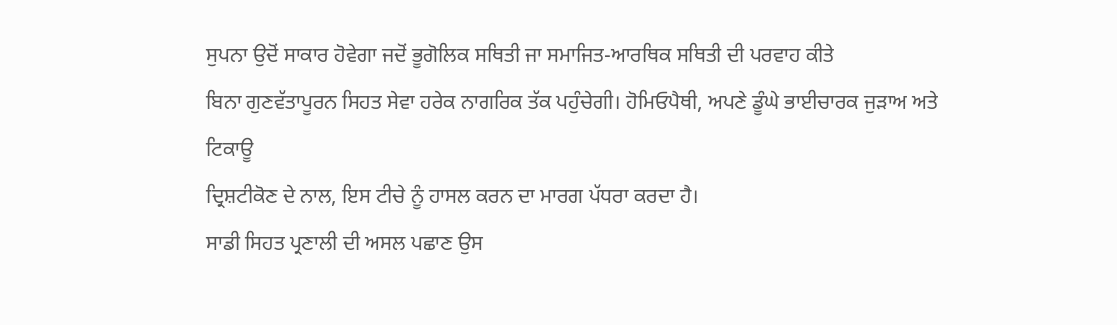ਸੁਪਨਾ ਉਦੋਂ ਸਾਕਾਰ ਹੋਵੇਗਾ ਜਦੋਂ ਭੂਗੋਲਿਕ ਸਥਿਤੀ ਜਾ ਸਮਾਜਿਤ-ਆਰਥਿਕ ਸਥਿਤੀ ਦੀ ਪਰਵਾਹ ਕੀਤੇ
ਬਿਨਾ ਗੁਣਵੱਤਾਪੂਰਨ ਸਿਹਤ ਸੇਵਾ ਹਰੇਕ ਨਾਗਰਿਕ ਤੱਕ ਪਹੁੰਚੇਗੀ। ਹੋਮਿਓਪੈਥੀ, ਅਪਣੇ ਡੂੰਘੇ ਭਾਈਚਾਰਕ ਜੁੜਾਅ ਅਤੇ ਟਿਕਾਊ
ਦ੍ਰਿਸ਼ਟੀਕੋਣ ਦੇ ਨਾਲ, ਇਸ ਟੀਚੇ ਨੂੰ ਹਾਸਲ ਕਰਨ ਦਾ ਮਾਰਗ ਪੱਧਰਾ ਕਰਦਾ ਹੈ।
ਸਾਡੀ ਸਿਹਤ ਪ੍ਰਣਾਲੀ ਦੀ ਅਸਲ ਪਛਾਣ ਉਸ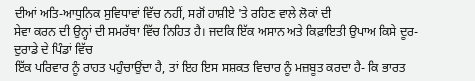ਦੀਆਂ ਅਤਿ-ਆਧੁਨਿਕ ਸੁਵਿਧਾਵਾਂ ਵਿੱਚ ਨਹੀਂ, ਸਗੋਂ ਹਾਸ਼ੀਏ 'ਤੇ ਰਹਿਣ ਵਾਲੇ ਲੋਕਾਂ ਦੀ
ਸੇਵਾ ਕਰਨ ਦੀ ਉਨ੍ਹਾਂ ਦੀ ਸਮਰੱਥਾ ਵਿੱਚ ਨਿਹਿਤ ਹੈ। ਜਦਕਿ ਇੱਕ ਅਸਾਨ ਅਤੇ ਕਿਫ਼ਾਇਤੀ ਉਪਾਅ ਕਿਸੇ ਦੂਰ-ਦੁਰਾਡੇ ਦੇ ਪਿੰਡਾਂ ਵਿੱਚ
ਇੱਕ ਪਰਿਵਾਰ ਨੂੰ ਰਾਹਤ ਪਹੁੰਚਾਉਂਦਾ ਹੈ, ਤਾਂ ਇਹ ਇਸ ਸਸ਼ਕਤ ਵਿਚਾਰ ਨੂੰ ਮਜ਼ਬੂਤ ਕਰਦਾ ਹੈ- ਕਿ ਭਾਰਤ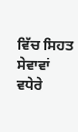ਵਿੱਚ ਸਿਹਤ ਸੇਵਾਵਾਂ
ਵਧੇਰੇ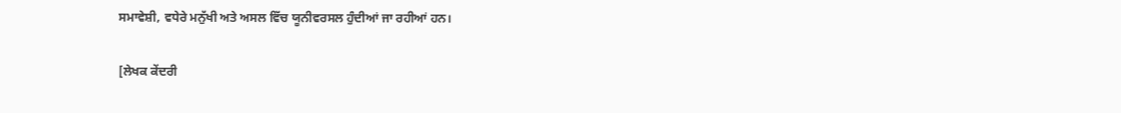ਸਮਾਵੇਸ਼ੀ, ਵਧੇਰੇ ਮਨੁੱਖੀ ਅਤੇ ਅਸਲ ਵਿੱਚ ਯੂਨੀਵਰਸਲ ਹੁੰਦੀਆਂ ਜਾ ਰਹੀਆਂ ਹਨ।

[ਲੇਖਕ ਕੇਂਦਰੀ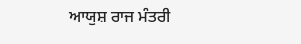ਆਯੁਸ਼ ਰਾਜ ਮੰਤਰੀ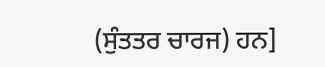(ਸੁੰਤਤਰ ਚਾਰਜ) ਹਨ]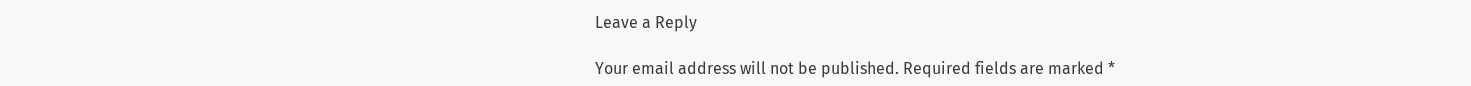Leave a Reply

Your email address will not be published. Required fields are marked *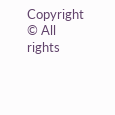Copyright © All rights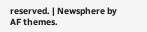reserved. | Newsphere by AF themes.